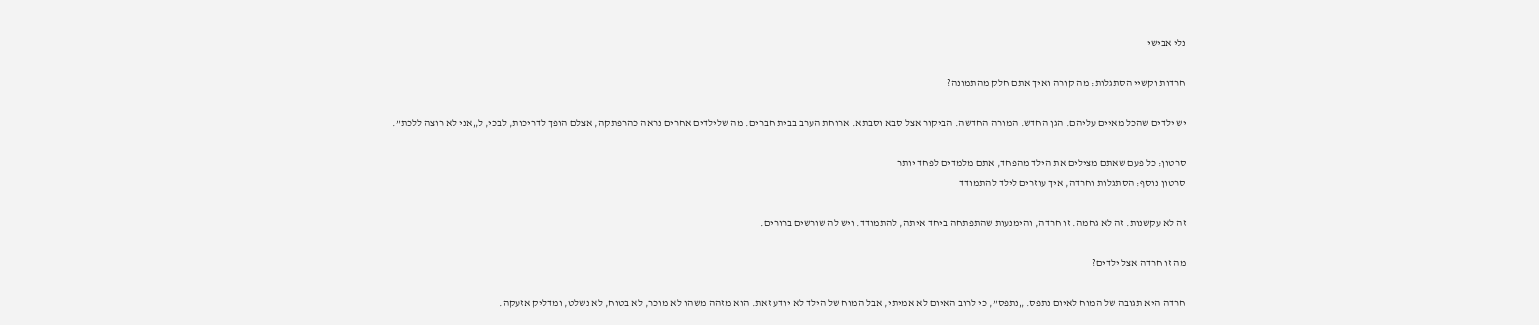נלי אבישי

חרדות וקשיי הסתגלות: מה קורה ואיך אתם חלק מהתמונה?

יש ילדים שהכל מאיים עליהם. הגן החדש. המורה החדשה. הביקור אצל סבא וסבתא. ארוחת הערב בבית חברים. מה שלילדים אחרים נראה כהרפתקה, אצלם הופך לדריכות, לבכי, ל„אני לא רוצה ללכת”.

סרטון: כל פעם שאתם מצילים את הילד מהפחד, אתם מלמדים לפחד יותר
סרטון נוסף: הסתגלות וחרדה, איך עוזרים לילד להתמודד

זה לא עקשנות. זה לא גחמה. זו חרדה, והימנעות שהתפתחה ביחד איתה, להתמודד. ויש לה שורשים ברורים.

מה זו חרדה אצל ילדים?

חרדה היא תגובה של המוח לאיום נתפס. „נתפס”, כי לרוב האיום לא אמיתי, אבל המוח של הילד לא יודע זאת. הוא מזהה משהו לא מוכר, לא בטוח, לא נשלט, ומדליק אזעקה.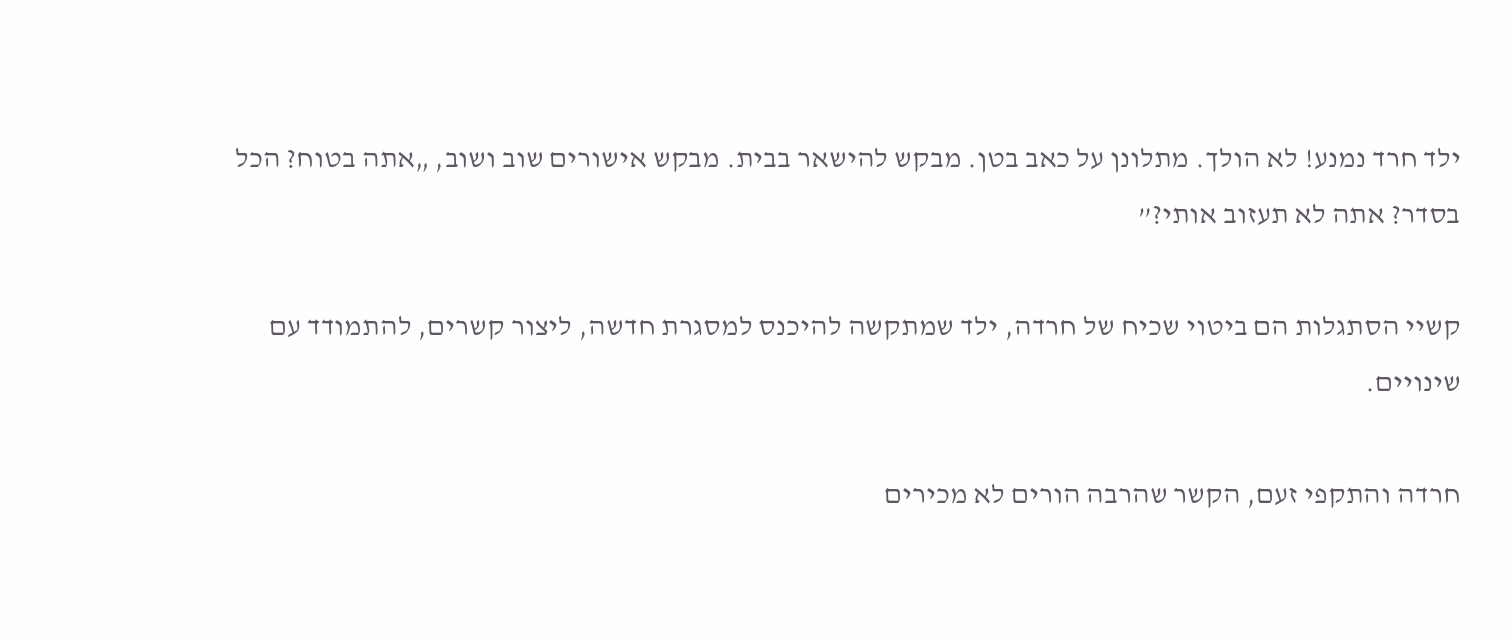ילד חרד נמנע! לא הולך. מתלונן על כאב בטן. מבקש להישאר בבית. מבקש אישורים שוב ושוב, „אתה בטוח? הכל בסדר? אתה לא תעזוב אותי?”

קשיי הסתגלות הם ביטוי שכיח של חרדה, ילד שמתקשה להיכנס למסגרת חדשה, ליצור קשרים, להתמודד עם שינויים.

חרדה והתקפי זעם, הקשר שהרבה הורים לא מכירים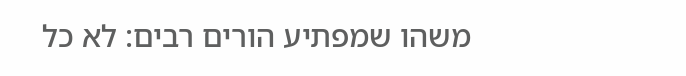משהו שמפתיע הורים רבים: לא כל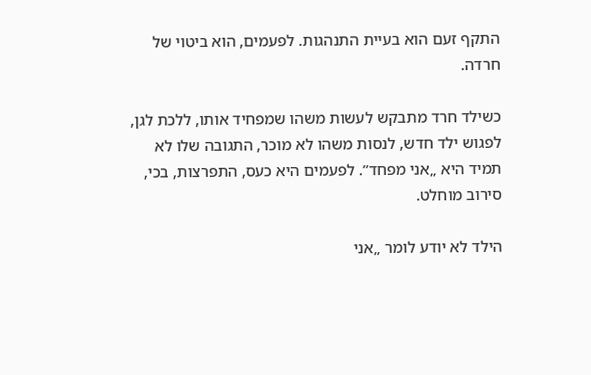התקף זעם הוא בעיית התנהגות. לפעמים, הוא ביטוי של חרדה.

כשילד חרד מתבקש לעשות משהו שמפחיד אותו, ללכת לגן, לפגוש ילד חדש, לנסות משהו לא מוכר, התגובה שלו לא תמיד היא „אני מפחד”. לפעמים היא כעס, התפרצות, בכי, סירוב מוחלט.

הילד לא יודע לומר „אני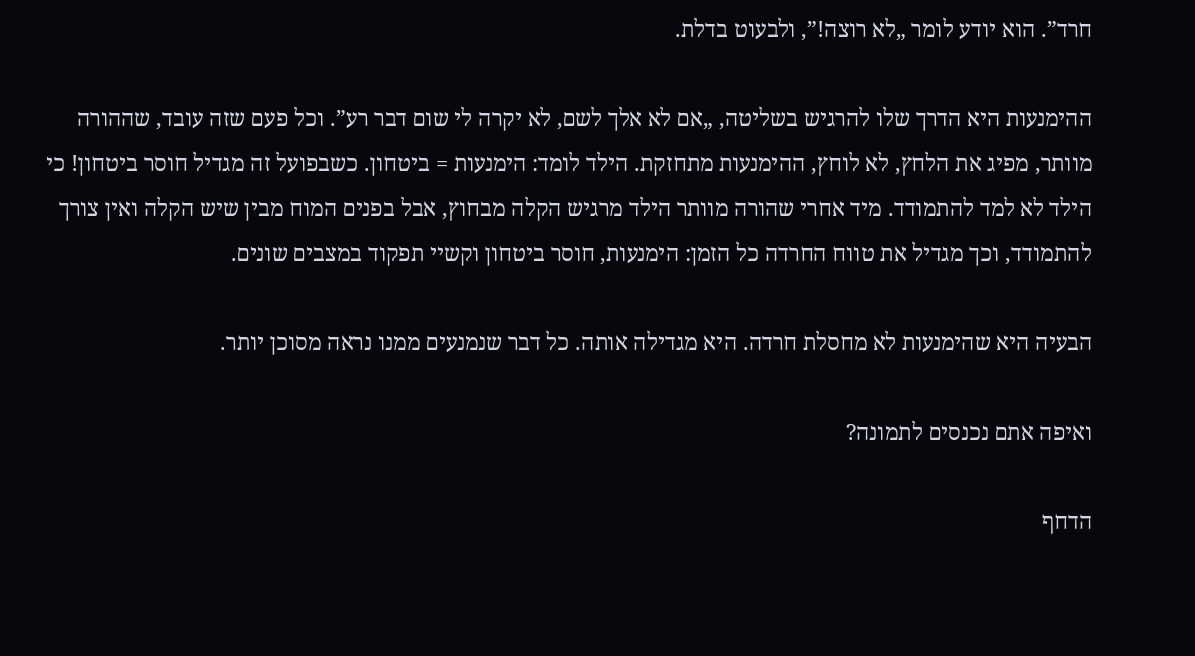חרד”. הוא יודע לומר „לא רוצה!”, ולבעוט בדלת.

ההימנעות היא הדרך שלו להרגיש בשליטה, „אם לא אלך לשם, לא יקרה לי שום דבר רע”. וכל פעם שזה עובד, שההורה מוותר, מפיג את הלחץ, לא לוחץ, ההימנעות מתחזקת. הילד לומד: הימנעות = ביטחון. כשבפועל זה מגדיל חוסר ביטחון! כי הילד לא למד להתמודד. מיד אחרי שהורה מוותר הילד מרגיש הקלה מבחוץ, אבל בפנים המוח מבין שיש הקלה ואין צורך להתמודד, וכך מגדיל את טווח החרדה כל הזמן: הימנעות, חוסר ביטחון וקשיי תפקוד במצבים שונים.

הבעיה היא שהימנעות לא מחסלת חרדה. היא מגדילה אותה. כל דבר שנמנעים ממנו נראה מסוכן יותר.

ואיפה אתם נכנסים לתמונה?

הדחף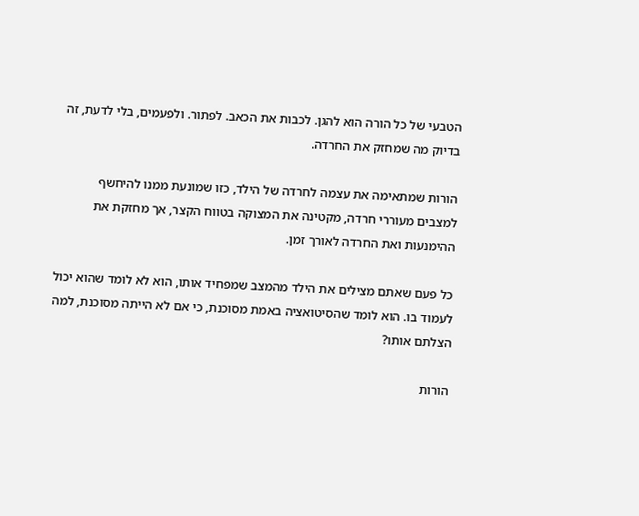הטבעי של כל הורה הוא להגן. לכבות את הכאב. לפתור. ולפעמים, בלי לדעת, זה בדיוק מה שמחזק את החרדה.

הורות שמתאימה את עצמה לחרדה של הילד, כזו שמונעת ממנו להיחשף למצבים מעוררי חרדה, מקטינה את המצוקה בטווח הקצר, אך מחזקת את ההימנעות ואת החרדה לאורך זמן.

כל פעם שאתם מצילים את הילד מהמצב שמפחיד אותו, הוא לא לומד שהוא יכול לעמוד בו. הוא לומד שהסיטואציה באמת מסוכנת, כי אם לא הייתה מסוכנת, למה הצלתם אותו?

הורות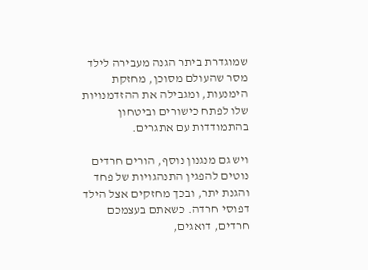שמוגדרת ביתר הגנה מעבירה לילד מסר שהעולם מסוכן, מחזקת הימנעות, ומגבילה את ההזדמנויות שלו לפתח כישורים וביטחון בהתמודדות עם אתגרים.

ויש גם מנגנון נוסף, הורים חרדים נוטים להפגין התנהגויות של פחד והגנת יתר, ובכך מחזקים אצל הילד דפוסי חרדה. כשאתם בעצמכם חרדים, דואגים,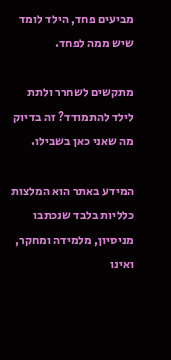מביעים פחד, הילד לומד שיש ממה לפחד.

מתקשים לשחרר ולתת לילד להתמודד? זה בדיוק מה שאני כאן בשבילו.

המידע באתר הוא המלצות כלליות בלבד שנכתבו מניסיון, מלמידה ומחקר, ואינו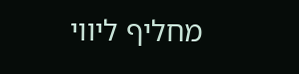מחליף ליווי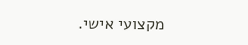מקצועי אישי.